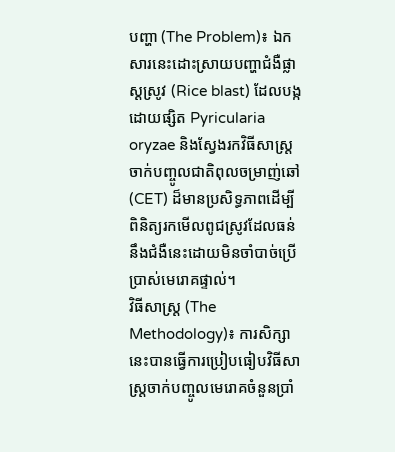បញ្ហា (The Problem)៖ ឯកសារនេះដោះស្រាយបញ្ហាជំងឺផ្លាស្ដស្រូវ (Rice blast) ដែលបង្កដោយផ្សិត Pyricularia oryzae និងស្វែងរកវិធីសាស្ត្រចាក់បញ្ចូលជាតិពុលចម្រាញ់ឆៅ (CET) ដ៏មានប្រសិទ្ធភាពដើម្បីពិនិត្យរកមើលពូជស្រូវដែលធន់នឹងជំងឺនេះដោយមិនចាំបាច់ប្រើប្រាស់មេរោគផ្ទាល់។
វិធីសាស្ត្រ (The Methodology)៖ ការសិក្សានេះបានធ្វើការប្រៀបធៀបវិធីសាស្ត្រចាក់បញ្ចូលមេរោគចំនួនប្រាំ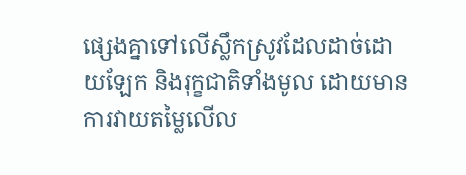ផ្សេងគ្នាទៅលើស្លឹកស្រូវដែលដាច់ដោយឡែក និងរុក្ខជាតិទាំងមូល ដោយមានការវាយតម្លៃលើល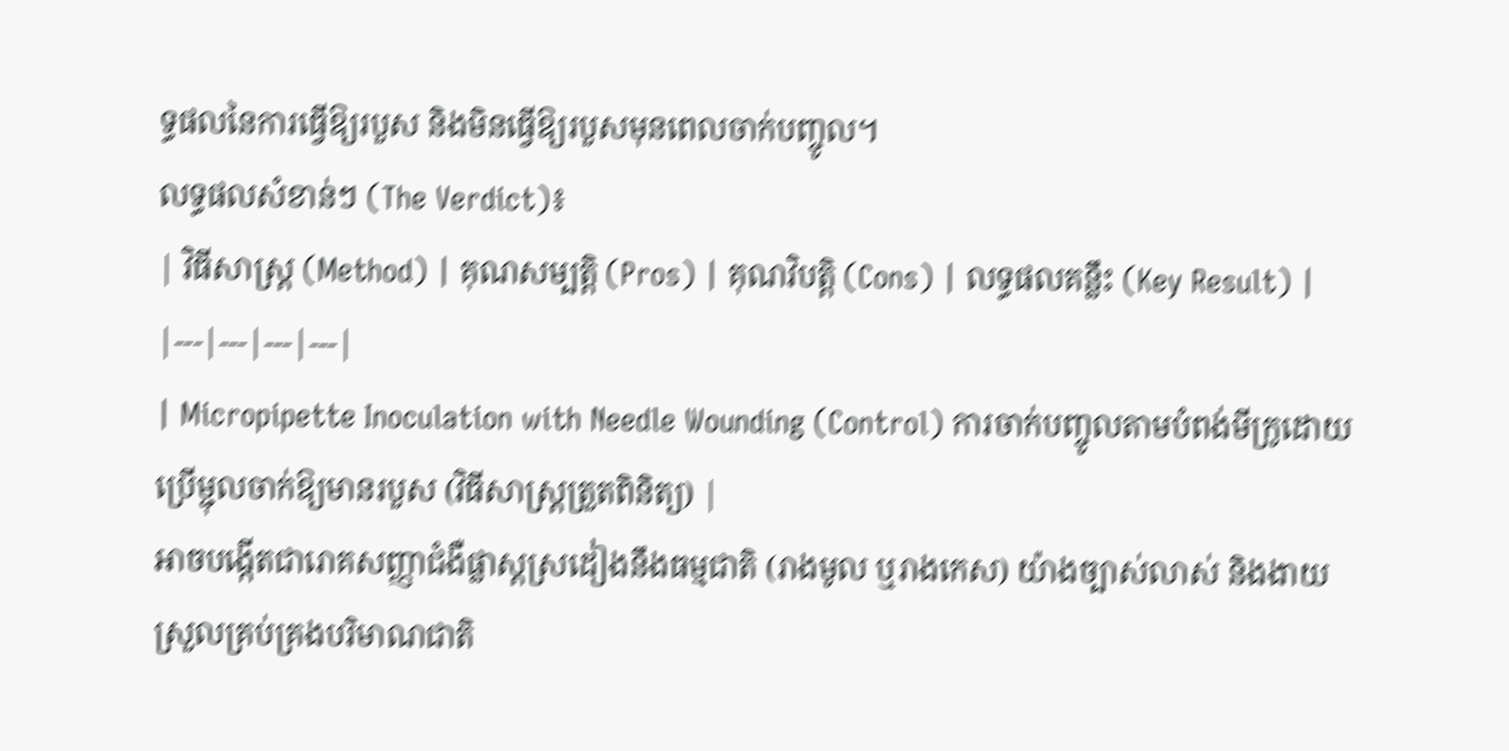ទ្ធផលនៃការធ្វើឱ្យរបួស និងមិនធ្វើឱ្យរបួសមុនពេលចាក់បញ្ចូល។
លទ្ធផលសំខាន់ៗ (The Verdict)៖
| វិធីសាស្ត្រ (Method) | គុណសម្បត្តិ (Pros) | គុណវិបត្តិ (Cons) | លទ្ធផលគន្លឹះ (Key Result) |
|---|---|---|---|
| Micropipette Inoculation with Needle Wounding (Control) ការចាក់បញ្ចូលតាមបំពង់មីក្រូដោយប្រើម្ជុលចាក់ឱ្យមានរបួស (វិធីសាស្ត្រត្រួតពិនិត្យ) |
អាចបង្កើតជារោគសញ្ញាជំងឺផ្លាស្ដស្រដៀងនឹងធម្មជាតិ (រាងមូល ឬរាងកេស) យ៉ាងច្បាស់លាស់ និងងាយស្រួលគ្រប់គ្រងបរិមាណជាតិ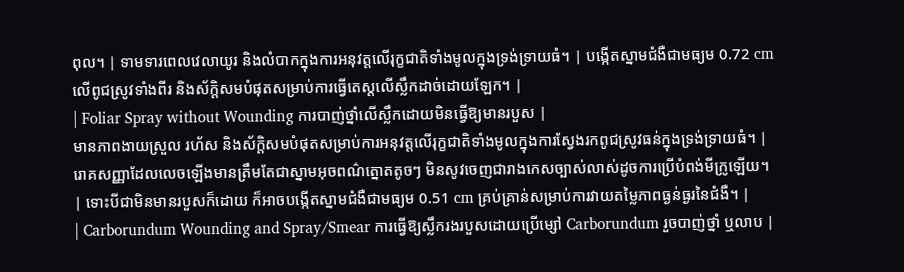ពុល។ | ទាមទារពេលវេលាយូរ និងលំបាកក្នុងការអនុវត្តលើរុក្ខជាតិទាំងមូលក្នុងទ្រង់ទ្រាយធំ។ | បង្កើតស្នាមជំងឺជាមធ្យម 0.72 cm លើពូជស្រូវទាំងពីរ និងស័ក្តិសមបំផុតសម្រាប់ការធ្វើតេស្តលើស្លឹកដាច់ដោយឡែក។ |
| Foliar Spray without Wounding ការបាញ់ថ្នាំលើស្លឹកដោយមិនធ្វើឱ្យមានរបួស |
មានភាពងាយស្រួល រហ័ស និងស័ក្តិសមបំផុតសម្រាប់ការអនុវត្តលើរុក្ខជាតិទាំងមូលក្នុងការស្វែងរកពូជស្រូវធន់ក្នុងទ្រង់ទ្រាយធំ។ | រោគសញ្ញាដែលលេចឡើងមានត្រឹមតែជាស្នាមអុចពណ៌ត្នោតតូចៗ មិនសូវចេញជារាងកេសច្បាស់លាស់ដូចការប្រើបំពង់មីក្រូឡើយ។ | ទោះបីជាមិនមានរបួសក៏ដោយ ក៏អាចបង្កើតស្នាមជំងឺជាមធ្យម 0.51 cm គ្រប់គ្រាន់សម្រាប់ការវាយតម្លៃភាពធ្ងន់ធ្ងរនៃជំងឺ។ |
| Carborundum Wounding and Spray/Smear ការធ្វើឱ្យស្លឹករងរបួសដោយប្រើម្សៅ Carborundum រួចបាញ់ថ្នាំ ឬលាប |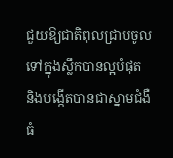ជួយឱ្យជាតិពុលជ្រាបចូលទៅក្នុងស្លឹកបានល្អបំផុត និងបង្កើតបានជាស្នាមជំងឺធំ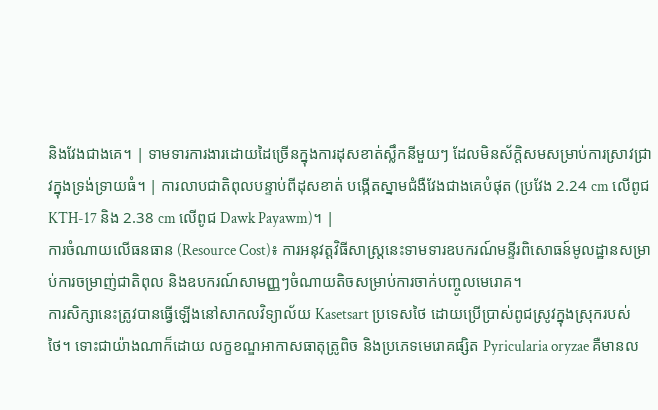និងវែងជាងគេ។ | ទាមទារការងារដោយដៃច្រើនក្នុងការដុសខាត់ស្លឹកនីមួយៗ ដែលមិនស័ក្តិសមសម្រាប់ការស្រាវជ្រាវក្នុងទ្រង់ទ្រាយធំ។ | ការលាបជាតិពុលបន្ទាប់ពីដុសខាត់ បង្កើតស្នាមជំងឺវែងជាងគេបំផុត (ប្រវែង 2.24 cm លើពូជ KTH-17 និង 2.38 cm លើពូជ Dawk Payawm)។ |
ការចំណាយលើធនធាន (Resource Cost)៖ ការអនុវត្តវិធីសាស្ត្រនេះទាមទារឧបករណ៍មន្ទីរពិសោធន៍មូលដ្ឋានសម្រាប់ការចម្រាញ់ជាតិពុល និងឧបករណ៍សាមញ្ញៗចំណាយតិចសម្រាប់ការចាក់បញ្ចូលមេរោគ។
ការសិក្សានេះត្រូវបានធ្វើឡើងនៅសាកលវិទ្យាល័យ Kasetsart ប្រទេសថៃ ដោយប្រើប្រាស់ពូជស្រូវក្នុងស្រុករបស់ថៃ។ ទោះជាយ៉ាងណាក៏ដោយ លក្ខខណ្ឌអាកាសធាតុត្រូពិច និងប្រភេទមេរោគផ្សិត Pyricularia oryzae គឺមានល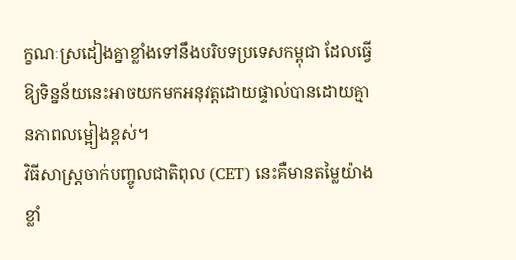ក្ខណៈស្រដៀងគ្នាខ្លាំងទៅនឹងបរិបទប្រទេសកម្ពុជា ដែលធ្វើឱ្យទិន្នន័យនេះអាចយកមកអនុវត្តដោយផ្ទាល់បានដោយគ្មានភាពលម្អៀងខ្ពស់។
វិធីសាស្ត្រចាក់បញ្ចូលជាតិពុល (CET) នេះគឺមានតម្លៃយ៉ាងខ្លាំ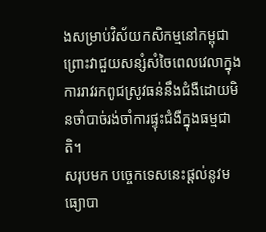ងសម្រាប់វិស័យកសិកម្មនៅកម្ពុជា ព្រោះវាជួយសន្សំសំចៃពេលវេលាក្នុងការរាវរកពូជស្រូវធន់នឹងជំងឺដោយមិនចាំបាច់រង់ចាំការផ្ទុះជំងឺក្នុងធម្មជាតិ។
សរុបមក បច្ចេកទេសនេះផ្តល់នូវមធ្យោបា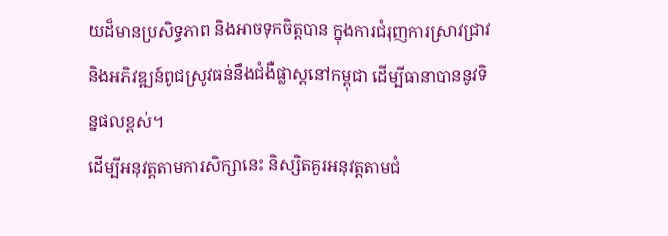យដ៏មានប្រសិទ្ធភាព និងអាចទុកចិត្តបាន ក្នុងការជំរុញការស្រាវជ្រាវ និងអភិវឌ្ឍន៍ពូជស្រូវធន់នឹងជំងឺផ្លាស្ដនៅកម្ពុជា ដើម្បីធានាបាននូវទិន្នផលខ្ពស់។
ដើម្បីអនុវត្តតាមការសិក្សានេះ និស្សិតគួរអនុវត្តតាមជំ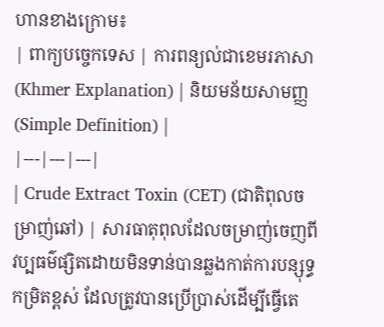ហានខាងក្រោម៖
| ពាក្យបច្ចេកទេស | ការពន្យល់ជាខេមរភាសា (Khmer Explanation) | និយមន័យសាមញ្ញ (Simple Definition) |
|---|---|---|
| Crude Extract Toxin (CET) (ជាតិពុលចម្រាញ់ឆៅ) | សារធាតុពុលដែលចម្រាញ់ចេញពីវប្បធម៌ផ្សិតដោយមិនទាន់បានឆ្លងកាត់ការបន្សុទ្ធកម្រិតខ្ពស់ ដែលត្រូវបានប្រើប្រាស់ដើម្បីធ្វើតេ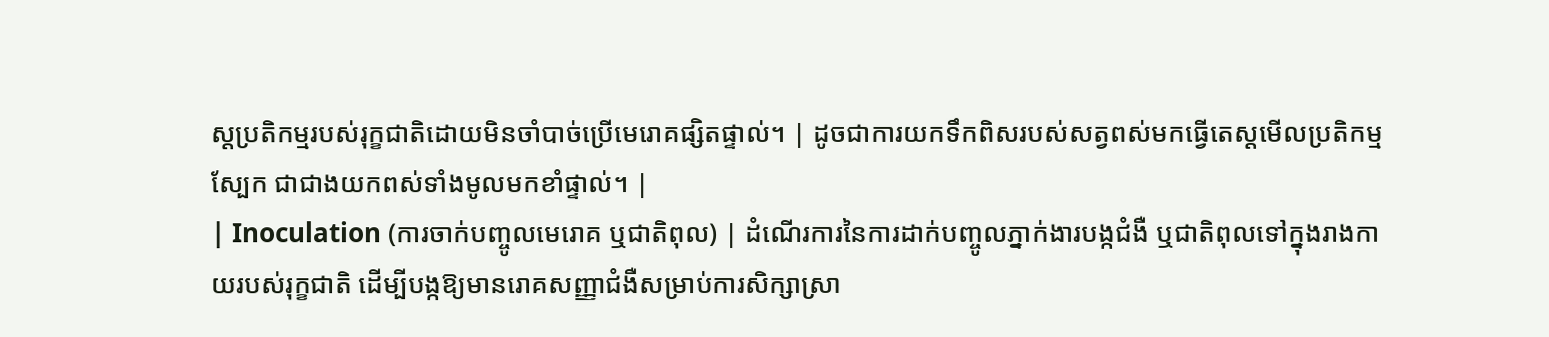ស្តប្រតិកម្មរបស់រុក្ខជាតិដោយមិនចាំបាច់ប្រើមេរោគផ្សិតផ្ទាល់។ | ដូចជាការយកទឹកពិសរបស់សត្វពស់មកធ្វើតេស្តមើលប្រតិកម្មស្បែក ជាជាងយកពស់ទាំងមូលមកខាំផ្ទាល់។ |
| Inoculation (ការចាក់បញ្ចូលមេរោគ ឬជាតិពុល) | ដំណើរការនៃការដាក់បញ្ចូលភ្នាក់ងារបង្កជំងឺ ឬជាតិពុលទៅក្នុងរាងកាយរបស់រុក្ខជាតិ ដើម្បីបង្កឱ្យមានរោគសញ្ញាជំងឺសម្រាប់ការសិក្សាស្រា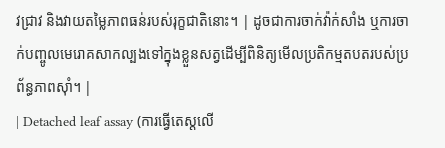វជ្រាវ និងវាយតម្លៃភាពធន់របស់រុក្ខជាតិនោះ។ | ដូចជាការចាក់វ៉ាក់សាំង ឬការចាក់បញ្ចូលមេរោគសាកល្បងទៅក្នុងខ្លួនសត្វដើម្បីពិនិត្យមើលប្រតិកម្មតបតរបស់ប្រព័ន្ធភាពស៊ាំ។ |
| Detached leaf assay (ការធ្វើតេស្តលើ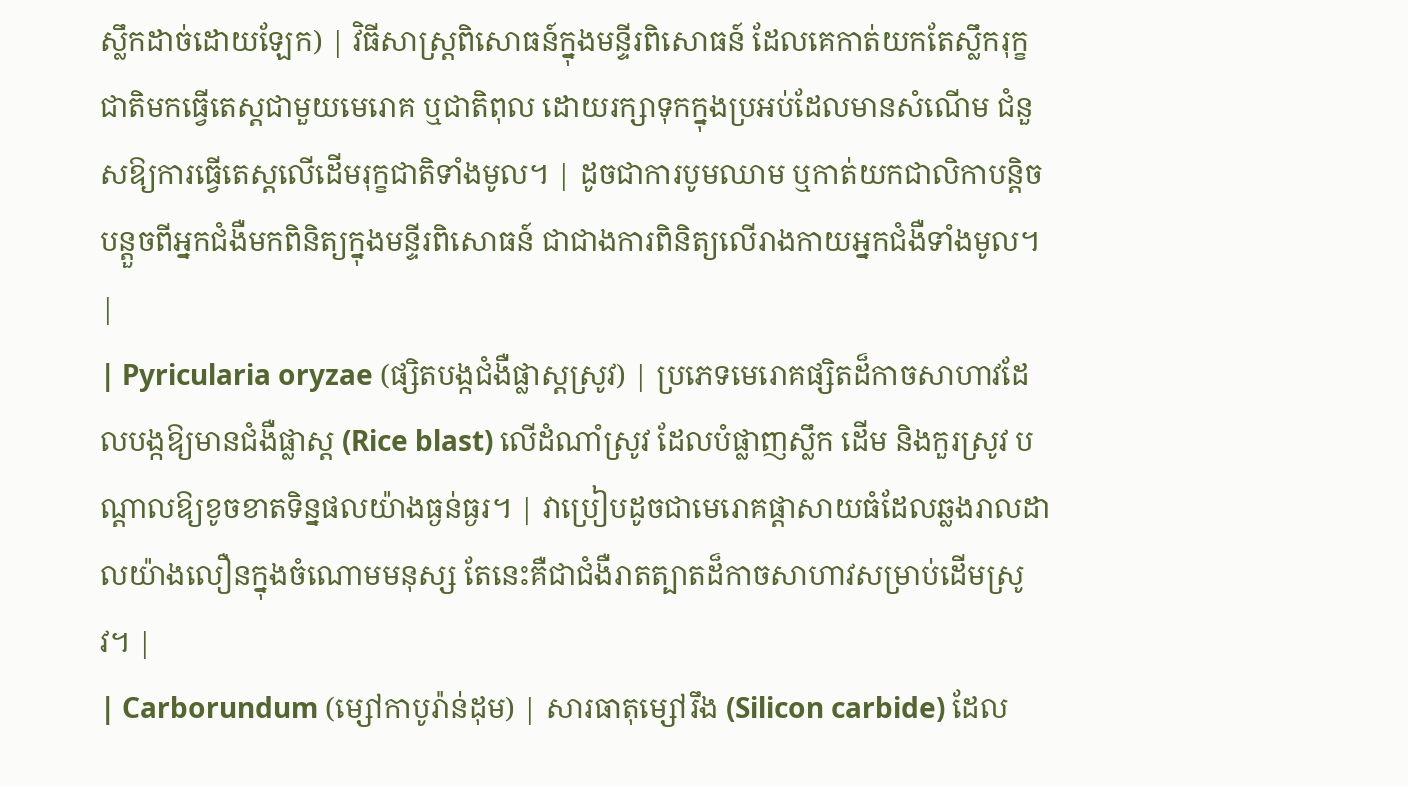ស្លឹកដាច់ដោយឡែក) | វិធីសាស្ត្រពិសោធន៍ក្នុងមន្ទីរពិសោធន៍ ដែលគេកាត់យកតែស្លឹករុក្ខជាតិមកធ្វើតេស្តជាមួយមេរោគ ឬជាតិពុល ដោយរក្សាទុកក្នុងប្រអប់ដែលមានសំណើម ជំនួសឱ្យការធ្វើតេស្តលើដើមរុក្ខជាតិទាំងមូល។ | ដូចជាការបូមឈាម ឬកាត់យកជាលិកាបន្តិចបន្តួចពីអ្នកជំងឺមកពិនិត្យក្នុងមន្ទីរពិសោធន៍ ជាជាងការពិនិត្យលើរាងកាយអ្នកជំងឺទាំងមូល។ |
| Pyricularia oryzae (ផ្សិតបង្កជំងឺផ្លាស្ដស្រូវ) | ប្រភេទមេរោគផ្សិតដ៏កាចសាហាវដែលបង្កឱ្យមានជំងឺផ្លាស្ដ (Rice blast) លើដំណាំស្រូវ ដែលបំផ្លាញស្លឹក ដើម និងកួរស្រូវ បណ្តាលឱ្យខូចខាតទិន្នផលយ៉ាងធ្ងន់ធ្ងរ។ | វាប្រៀបដូចជាមេរោគផ្តាសាយធំដែលឆ្លងរាលដាលយ៉ាងលឿនក្នុងចំណោមមនុស្ស តែនេះគឺជាជំងឺរាតត្បាតដ៏កាចសាហាវសម្រាប់ដើមស្រូវ។ |
| Carborundum (ម្សៅកាបូរ៉ាន់ដុម) | សារធាតុម្សៅរឹង (Silicon carbide) ដែល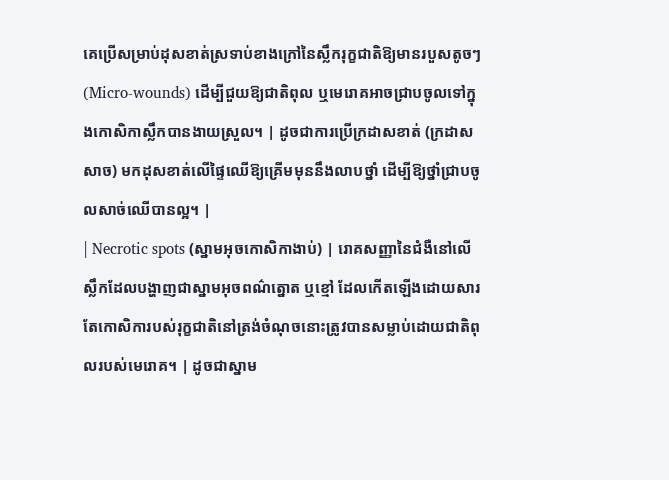គេប្រើសម្រាប់ដុសខាត់ស្រទាប់ខាងក្រៅនៃស្លឹករុក្ខជាតិឱ្យមានរបួសតូចៗ (Micro-wounds) ដើម្បីជួយឱ្យជាតិពុល ឬមេរោគអាចជ្រាបចូលទៅក្នុងកោសិកាស្លឹកបានងាយស្រួល។ | ដូចជាការប្រើក្រដាសខាត់ (ក្រដាសសាច) មកដុសខាត់លើផ្ទៃឈើឱ្យគ្រើមមុននឹងលាបថ្នាំ ដើម្បីឱ្យថ្នាំជ្រាបចូលសាច់ឈើបានល្អ។ |
| Necrotic spots (ស្នាមអុចកោសិកាងាប់) | រោគសញ្ញានៃជំងឺនៅលើស្លឹកដែលបង្ហាញជាស្នាមអុចពណ៌ត្នោត ឬខ្មៅ ដែលកើតឡើងដោយសារតែកោសិការបស់រុក្ខជាតិនៅត្រង់ចំណុចនោះត្រូវបានសម្លាប់ដោយជាតិពុលរបស់មេរោគ។ | ដូចជាស្នាម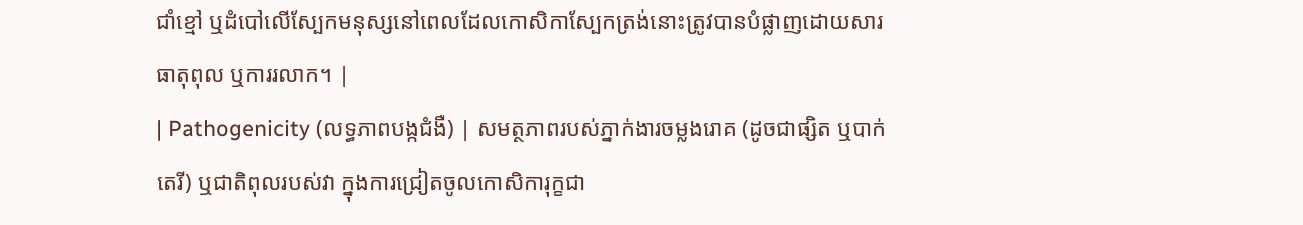ជាំខ្មៅ ឬដំបៅលើស្បែកមនុស្សនៅពេលដែលកោសិកាស្បែកត្រង់នោះត្រូវបានបំផ្លាញដោយសារធាតុពុល ឬការរលាក។ |
| Pathogenicity (លទ្ធភាពបង្កជំងឺ) | សមត្ថភាពរបស់ភ្នាក់ងារចម្លងរោគ (ដូចជាផ្សិត ឬបាក់តេរី) ឬជាតិពុលរបស់វា ក្នុងការជ្រៀតចូលកោសិការុក្ខជា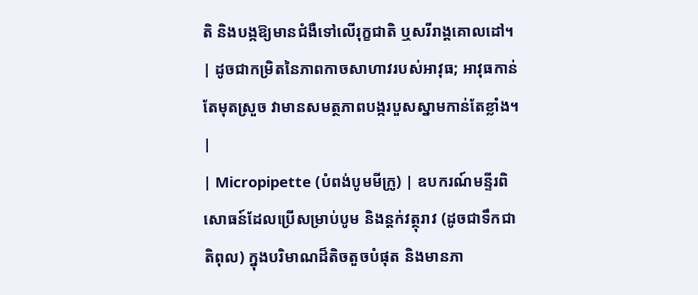តិ និងបង្កឱ្យមានជំងឺទៅលើរុក្ខជាតិ ឬសរីរាង្គគោលដៅ។ | ដូចជាកម្រិតនៃភាពកាចសាហាវរបស់អាវុធ; អាវុធកាន់តែមុតស្រួច វាមានសមត្ថភាពបង្ករបួសស្នាមកាន់តែខ្លាំង។ |
| Micropipette (បំពង់បូមមីក្រូ) | ឧបករណ៍មន្ទីរពិសោធន៍ដែលប្រើសម្រាប់បូម និងន្តក់វត្ថុរាវ (ដូចជាទឹកជាតិពុល) ក្នុងបរិមាណដ៏តិចតួចបំផុត និងមានភា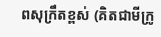ពសុក្រឹតខ្ពស់ (គិតជាមីក្រូ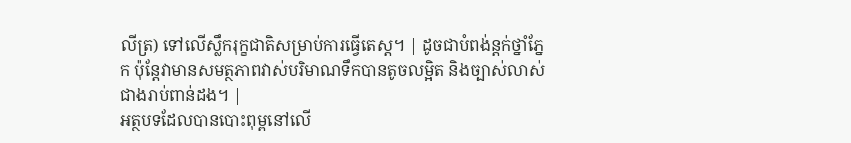លីត្រ) ទៅលើស្លឹករុក្ខជាតិសម្រាប់ការធ្វើតេស្ត។ | ដូចជាបំពង់ន្តក់ថ្នាំភ្នែក ប៉ុន្តែវាមានសមត្ថភាពវាស់បរិមាណទឹកបានតូចលម្អិត និងច្បាស់លាស់ជាងរាប់ពាន់ដង។ |
អត្ថបទដែលបានបោះពុម្ពនៅលើ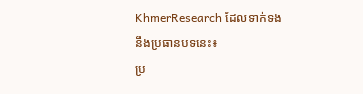KhmerResearch ដែលទាក់ទងនឹងប្រធានបទនេះ៖
ប្រ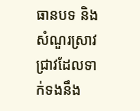ធានបទ និងសំណួរស្រាវជ្រាវដែលទាក់ទងនឹង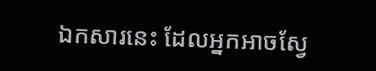ឯកសារនេះ ដែលអ្នកអាចស្វែ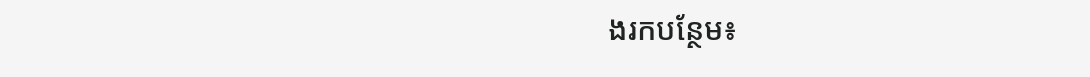ងរកបន្ថែម៖